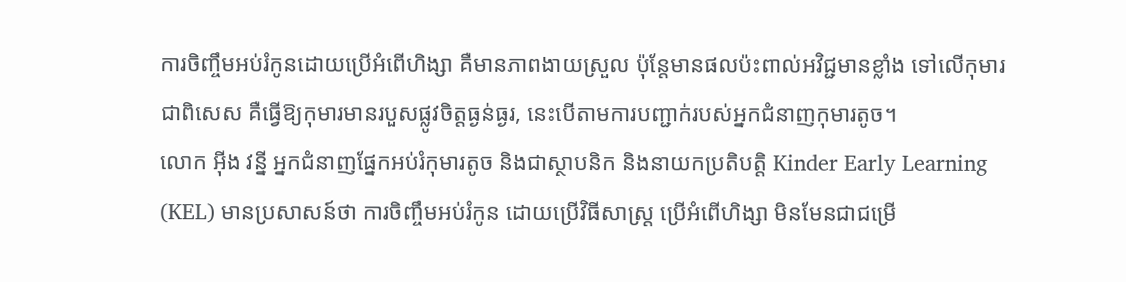ការចិញ្ចឹមអប់រំកូនដោយប្រើអំពើហិង្សា គឺមានភាពងាយស្រួល ប៉ុន្តែមានផលប៉ះពាល់អវិជ្ជមានខ្លាំង ទៅលើកុមារ ជាពិសេស គឺធ្វើឱ្យកុមារមានរបួសផ្លូវចិត្តធ្ងន់ធ្ងរ, នេះបើតាមការបញ្ជាក់របស់អ្នកជំនាញកុមារតូច។
លោក អ៊ីង វន្នី អ្នកជំនាញផ្នែកអប់រំកុមារតូច និងជាស្ថាបនិក និងនាយកប្រតិបត្តិ Kinder Early Learning (KEL) មានប្រសាសន៍ថា ការចិញ្ចឹមអប់រំកូន ដោយប្រើវិធីសាស្ត្រ ប្រើអំពើហិង្សា មិនមែនជាជម្រើ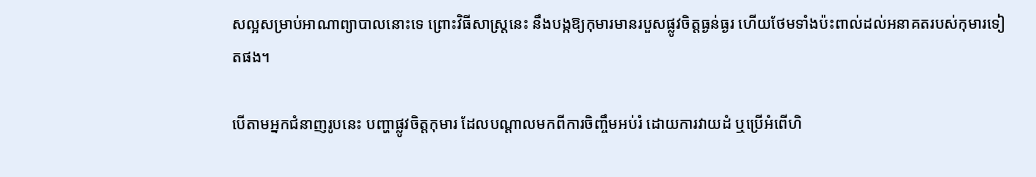សល្អសម្រាប់អាណាព្យាបាលនោះទេ ព្រោះវិធីសាស្ត្រនេះ នឹងបង្កឱ្យកុមារមានរបួសផ្លូវចិត្តធ្ងន់ធ្ងរ ហើយថែមទាំងប៉ះពាល់ដល់អនាគតរបស់កុមារទៀតផង។

បើតាមអ្នកជំនាញរូបនេះ បញ្ហាផ្លូវចិត្តកុមារ ដែលបណ្ដាលមកពីការចិញ្ចឹមអប់រំ ដោយការវាយដំ ឬប្រើអំពើហិ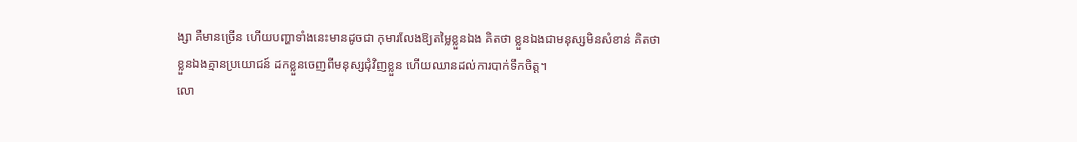ង្សា គឺមានច្រើន ហើយបញ្ហាទាំងនេះមានដូចជា កុមារលែងឱ្យតម្លៃខ្លួនឯង គិតថា ខ្លួនឯងជាមនុស្សមិនសំខាន់ គិតថា ខ្លួនឯងគ្មានប្រយោជន៍ ដកខ្លួនចេញពីមនុស្សជុំវិញខ្លួន ហើយឈានដល់ការបាក់ទឹកចិត្ត។
លោ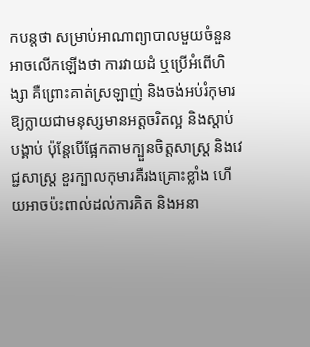កបន្តថា សម្រាប់អាណាព្យាបាលមួយចំនួន អាចលើកឡើងថា ការវាយដំ ឬប្រើអំពើហិង្សា គឺព្រោះគាត់ស្រឡាញ់ និងចង់អប់រំកុមារឱ្យក្លាយជាមនុស្សមានអត្តចរិតល្អ និងស្ដាប់បង្គាប់ ប៉ុន្តែបើផ្អែកតាមក្បួនចិត្តសាស្ត្រ និងវេជ្ជសាស្ត្រ ខួរក្បាលកុមារគឺរងគ្រោះខ្លាំង ហើយអាចប៉ះពាល់ដល់ការគិត និងអនា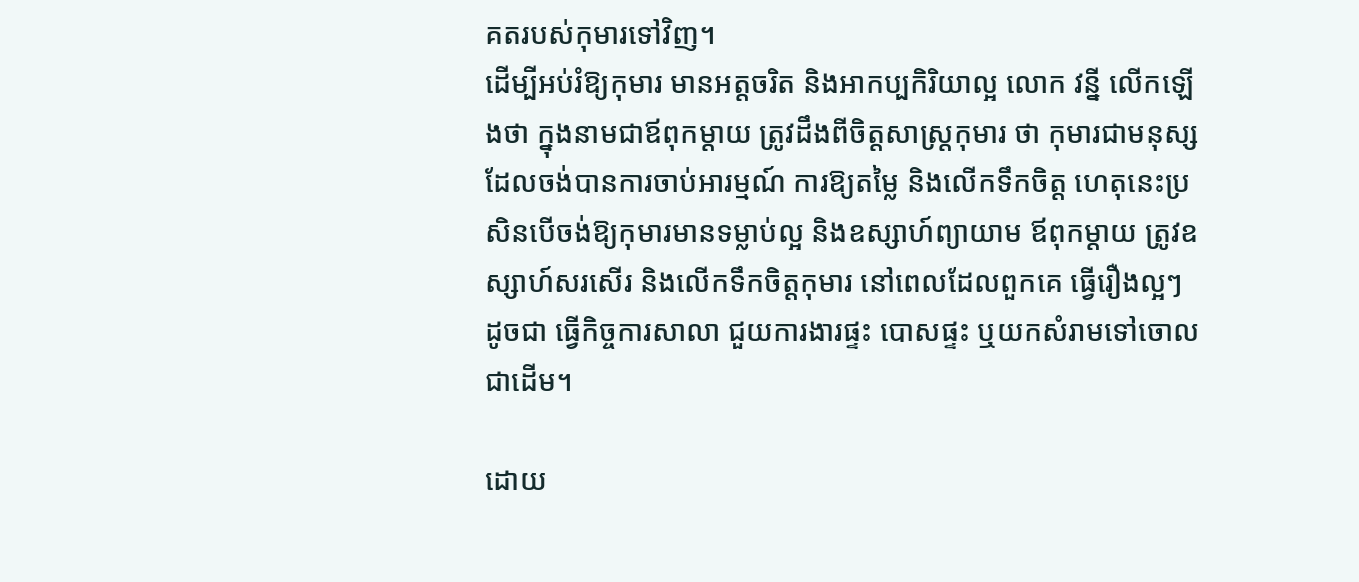គតរបស់កុមារទៅវិញ។
ដើម្បីអប់រំឱ្យកុមារ មានអត្តចរិត និងអាកប្បកិរិយាល្អ លោក វន្នី លើកឡើងថា ក្នុងនាមជាឪពុកម្ដាយ ត្រូវដឹងពីចិត្តសាស្ត្រកុមារ ថា កុមារជាមនុស្សដែលចង់បានការចាប់អារម្មណ៍ ការឱ្យតម្លៃ និងលើកទឹកចិត្ត ហេតុនេះប្រសិនបើចង់ឱ្យកុមារមានទម្លាប់ល្អ និងឧស្សាហ៍ព្យាយាម ឪពុកម្ដាយ ត្រូវឧស្សាហ៍សរសើរ និងលើកទឹកចិត្តកុមារ នៅពេលដែលពួកគេ ធ្វើរឿងល្អៗ ដូចជា ធ្វើកិច្ចការសាលា ជួយការងារផ្ទះ បោសផ្ទះ ឬយកសំរាមទៅចោលជាដើម។

ដោយ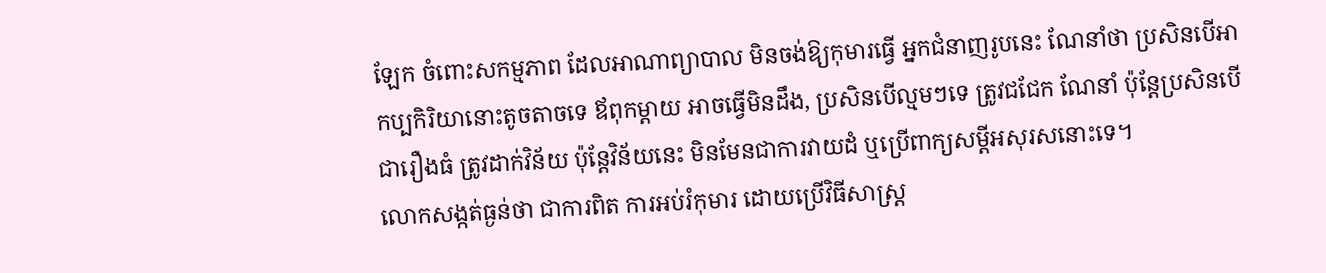ឡែក ចំពោះសកម្មភាព ដែលអាណាព្យាបាល មិនចង់ឱ្យកុមារធ្វើ អ្នកជំនាញរូបនេះ ណែនាំថា ប្រសិនបើអាកប្បកិរិយានោះតូចតាចទេ ឪពុកម្ដាយ អាចធ្វើមិនដឹង, ប្រសិនបើល្មមៗទេ ត្រូវជជែក ណែនាំ ប៉ុន្តែប្រសិនបើជារឿងធំ ត្រូវដាក់វិន័យ ប៉ុន្តែវិន័យនេះ មិនមែនជាការវាយដំ ឬប្រើពាក្យសម្តីអសុរសនោះទេ។
លោកសង្កត់ធ្ងន់ថា ជាការពិត ការអប់រំកុមារ ដោយប្រើវិធីសាស្ត្រ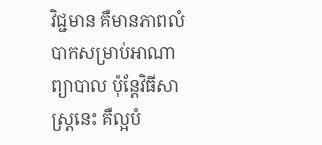វិជ្ជមាន គឺមានភាពលំបាកសម្រាប់អាណាព្យាបាល ប៉ុន្តែវិធីសាស្ត្រនេះ គឺល្អបំ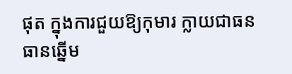ផុត ក្នុងការជួយឱ្យកុមារ ក្លាយជាធនធានឆ្នើម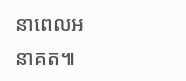នាពេលអនាគត៕